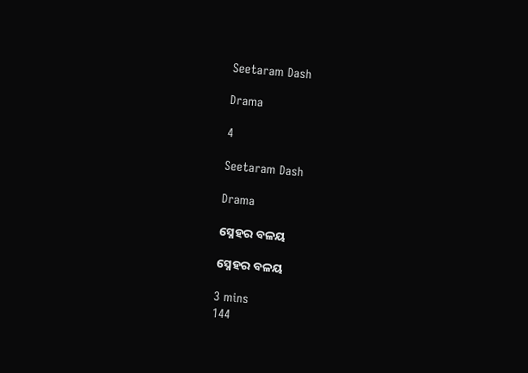Seetaram Dash

Drama

4

Seetaram Dash

Drama

ସ୍ନେହର ବଳୟ

ସ୍ନେହର ବଳୟ

3 mins
144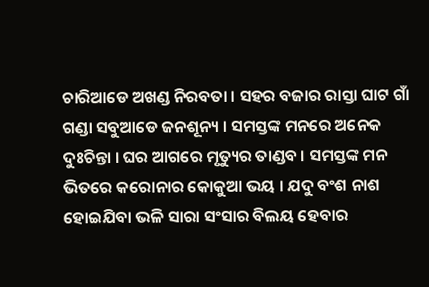ଚାରିଆଡେ ଅଖଣ୍ଡ ନିରବତା । ସହର ବଜାର ରାସ୍ତା ଘାଟ ଗାଁ ଗଣ୍ଡା ସବୁଆଡେ ଜନଶୂନ୍ୟ । ସମସ୍ତଙ୍କ ମନରେ ଅନେକ ଦୁଃଚିନ୍ତା । ଘର ଆଗରେ ମୃତ୍ୟୁର ତାଣ୍ଡବ । ସମସ୍ତଙ୍କ ମନ ଭିତରେ କରୋନାର କୋକୁଆ ଭୟ । ଯଦୁ ବଂଶ ନାଶ ହୋଇଯିବା ଭଳି ସାରା ସଂସାର ବିଲୟ ହେବାର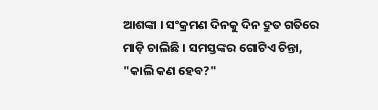ଆଶଙ୍କା । ସଂକ୍ରମଣ ଦିନକୁ ଦିନ ଦ୍ରୁତ ଗତିରେ ମାଡ଼ି ଚାଲିଛି । ସମସ୍ତଙ୍କର ଗୋଟିଏ ଚିନ୍ତା, "କାଲି କଣ ହେବ?"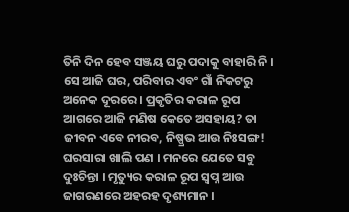ତିନି ଦିନ ହେବ ସଞ୍ଜୟ ଘରୁ ପଦାକୁ ବାହାରି ନି । ସେ ଆଜି ଘର, ପରିବାର ଏବଂ ଗାଁ ନିକଟରୁ ଅନେକ ଦୂରରେ । ପ୍ରକୃତିର କରାଳ ରୂପ ଆଗରେ ଆଜି ମଣିଷ କେତେ ଅସହାୟ? ତା ଜୀବନ ଏବେ ନୀରବ, ନିଷ୍ପ୍ରଭ ଆଉ ନିଃସଙ୍ଗ! ଘରସାରା ଖାଲି ପଣ । ମନରେ ଯେତେ ସବୁ ଦୁଃଚିନ୍ତା । ମୃତ୍ୟୁର କରାଳ ରୂପ ସ୍ୱପ୍ନ ଆଉ ଜାଗରଣରେ ଅହରହ ଦୃଶ୍ୟମାନ ।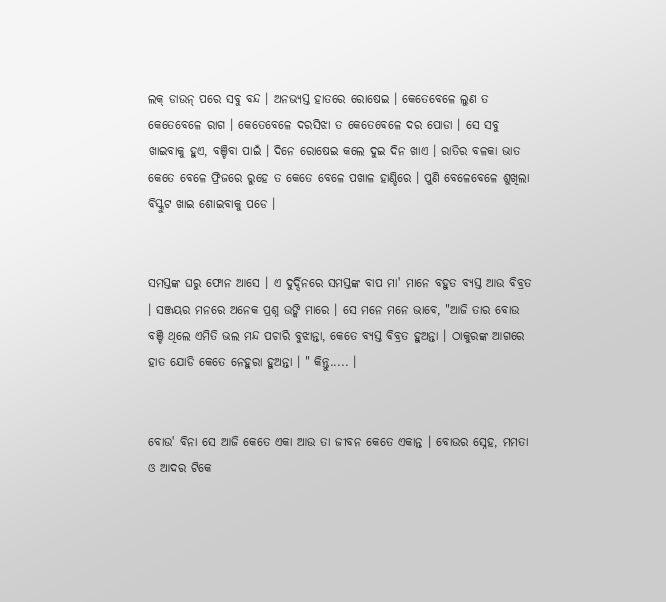ଲକ୍ ଡାଉନ୍ ପରେ ସବୁ ବନ୍ଦ । ଅନଭ୍ୟସ୍ତ ହାତରେ ରୋଷେଇ । କେତେବେଳେ ଲୁଣ ତ କେତେବେଳେ ରାଗ । କେତେବେଳେ ଦରସିଝା ତ କେତେବେଳେ ଦର ପୋଡା । ସେ ସବୁ ଖାଇବାକୁ ହୁଏ, ବଞ୍ଚିବା ପାଇଁ । ଦିନେ ରୋଷେଇ କଲେ ଦୁଇ ଦିନ ଖାଏ । ରାତିର ବଳକା ଭାତ କେତେ ବେଳେ ଫ୍ରିଜରେ ରୁହେ ତ କେତେ ବେଳେ ପଖାଳ ହାଣ୍ଡିରେ । ପୁଣି ବେଳେବେଳେ ଶୁଖିଲା ବିସ୍କୁଟ ଖାଇ ଶୋଇବାକୁ ପଡେ ।


ସମସ୍ତଙ୍କ ଘରୁ ଫୋନ ଆସେ । ଏ ଦୁର୍ଦ୍ଦିନରେ ସମସ୍ତଙ୍କ ବାପ ମା' ମାନେ ବହୁତ ବ୍ୟସ୍ତ ଆଉ ବିବ୍ରତ । ସଞ୍ଜୟର ମନରେ ଅନେକ ପ୍ରଶ୍ନ ଉଙ୍କି ମାରେ । ସେ ମନେ ମନେ ଭାବେ, "ଆଜି ତାର ବୋଉ ବଞ୍ଚି ଥିଲେ ଏମିତି ଭଲ ମନ୍ଦ ପଚାରି ବୁଝାନ୍ତା, କେତେ ବ୍ୟସ୍ତ ବିବ୍ରତ ହୁଅନ୍ତା । ଠାକୁରଙ୍କ ଆଗରେ ହାତ ଯୋଡି କେତେ ନେହୁରା ହୁଅନ୍ତା । " କିନ୍ତୁ..... ।


ବୋଉ' ବିନା ସେ ଆଜି କେତେ ଏକା ଆଉ ତା ଜୀବନ କେତେ ଏକାନ୍ତ । ବୋଉର ସ୍ନେହ, ମମତା ଓ ଆଦର ଟିକେ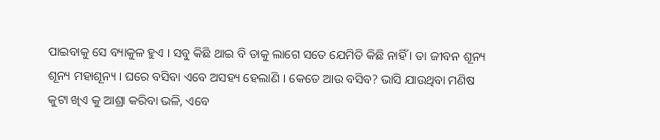ପାଇବାକୁ ସେ ବ୍ୟାକୁଳ ହୁଏ । ସବୁ କିଛି ଥାଇ ବି ତାକୁ ଲାଗେ ସତେ ଯେମିତି କିଛି ନାହିଁ । ତା ଜୀବନ ଶୂନ୍ୟ ଶୂନ୍ୟ ମହାଶୂନ୍ୟ । ଘରେ ବସିବା ଏବେ ଅସହ୍ୟ ହେଲାଣି । କେତେ ଆଉ ବସିବ? ଭାସି ଯାଉଥିବା ମଣିଷ କୁଟା ଖିଏ କୁ ଆଶ୍ରା କରିବା ଭଳି, ଏବେ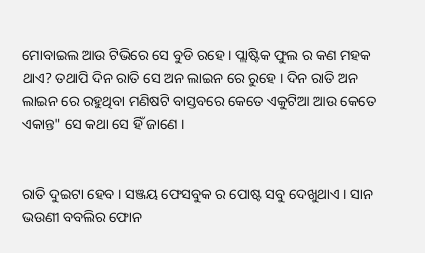ମୋବାଇଲ ଆଉ ଟିଭିରେ ସେ ବୁଡି ରହେ । ପ୍ଲାଷ୍ଟିକ ଫୁଲ ର କଣ ମହକ ଥାଏ? ତଥାପି ଦିନ ରାତି ସେ ଅନ ଲାଇନ ରେ ରୁହେ । ଦିନ ରାତି ଅନ ଲାଇନ ରେ ରହୁଥିବା ମଣିଷଟି ବାସ୍ତବରେ କେତେ ଏକୁଟିଆ ଆଉ କେତେ ଏକାନ୍ତ" ସେ କଥା ସେ ହିଁ ଜାଣେ ।


ରାତି ଦୁଇଟା ହେବ । ସଞ୍ଜୟ ଫେସବୁକ ର ପୋଷ୍ଟ ସବୁ ଦେଖୁଥାଏ । ସାନ ଭଉଣୀ ବବଲିର ଫୋନ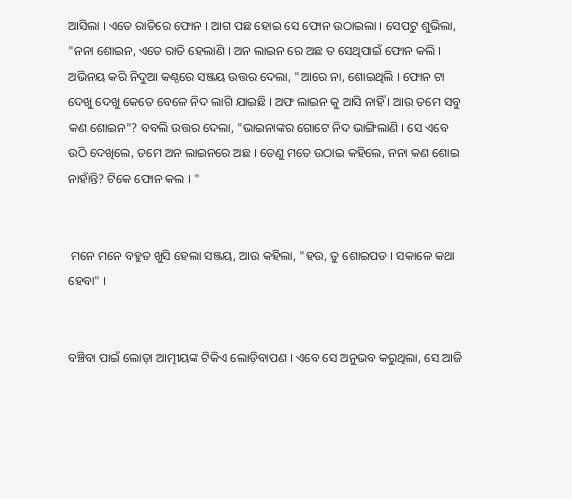ଆସିଲା । ଏତେ ରାତିରେ ଫୋନ । ଆଗ ପଛ ହୋଇ ସେ ଫୋନ ଉଠାଇଲା । ସେପଟୁ ଶୁଭିଲା, "ନନା ଶୋଇନ, ଏତେ ରାତି ହେଲାଣି । ଅନ ଲାଇନ ରେ ଅଛ ତ ସେଥିପାଇଁ ଫୋନ କଲି । ଅଭିନୟ କରି ନିଦୁଆ କଣ୍ଠରେ ସଞ୍ଜୟ ଉତ୍ତର ଦେଲା, "ଆରେ ନା, ଶୋଇଥିଲି । ଫୋନ ଟା ଦେଖୁ ଦେଖୁ କେତେ ବେଳେ ନିଦ ଲାଗି ଯାଇଛି । ଅଫ ଲାଇନ କୁ ଆସି ନାହିଁ । ଆଉ ତମେ ସବୁ କଣ ଶୋଇନ"? ବବଲି ଉତ୍ତର ଦେଲା, "ଭାଇନାଙ୍କର ଗୋଟେ ନିଦ ଭାଙ୍ଗିଲାଣି । ସେ ଏବେ ଉଠି ଦେଖିଲେ, ତମେ ଅନ ଲାଇନରେ ଅଛ । ତେଣୁ ମତେ ଉଠାଇ କହିଲେ, ନନା କଣ ଶୋଇ ନାହାଁନ୍ତି? ଟିକେ ଫୋନ କଲ । "


 ମନେ ମନେ ବହୁତ ଖୁସି ହେଲା ସଞ୍ଜୟ, ଆଉ କହିଲା, "ହଉ, ତୁ ଶୋଇପଡ । ସକାଳେ କଥା ହେବା" ।


ବଞ୍ଚିବା ପାଇଁ ଲୋଡ଼ା ଆତ୍ମୀୟଙ୍କ ଟିକିଏ ଲୋଡ଼ିବାପଣ । ଏବେ ସେ ଅନୁଭବ କରୁଥିଲା, ସେ ଆଜି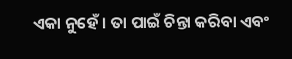ଏକା ନୁହେଁ । ତା ପାଇଁ ଚିନ୍ତା କରିବା ଏବଂ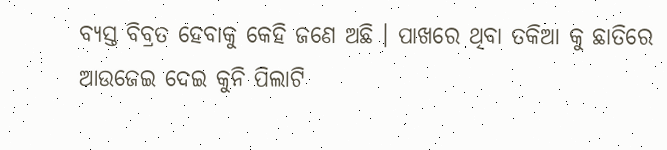ବ୍ୟସ୍ତ ବିବ୍ରତ ହେବାକୁ କେହି ଜଣେ ଅଛି । ପାଖରେ ଥିବା ତକିଆ କୁ ଛାତିରେ ଆଉଜେଇ ଦେଇ କୁନି ପିଲାଟି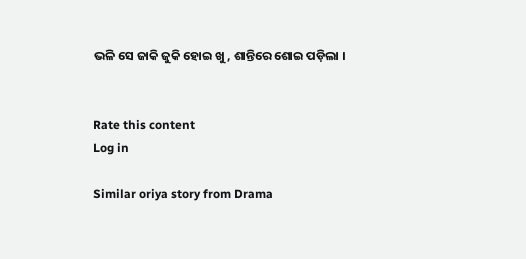ଭଳି ସେ ଜାକି ଜୁକି ହୋଇ ଖୁ, ଶାନ୍ତିରେ ଶୋଇ ପଡ଼ିଲା ।


Rate this content
Log in

Similar oriya story from Drama